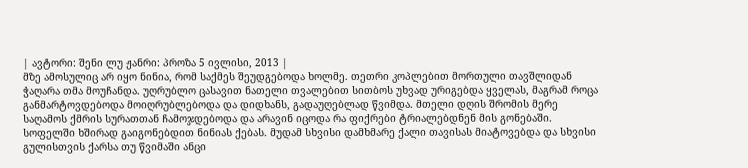| ავტორი: შენი ლუ ჟანრი: პროზა 5 ივლისი, 2013 |
მზე ამოსულიც არ იყო ნინია, რომ საქმეს შეუდგებოდა ხოლმე. თეთრი კოპლებით მორთული თავშლიდან ჭაღარა თმა მოუჩანდა. უღრუბლო ცასავით ნათელი თვალებით სითბოს უხვად ურიგებდა ყველას, მაგრამ როცა განმარტოვდებოდა მოიღრუბლებოდა და დიდხანს, გადაუღებლად წვიმდა. მთელი დღის შრომის მერე საღამოს ქმრის სურათთან ჩამოჯდებოდა და არავინ იცოდა რა ფიქრები ტრიალებდნენ მის გონებაში. სოფელში ხშირად გაიგონებდით ნინიას ქებას. მუდამ სხვისი დამხმარე ქალი თავისას მიატოვებდა და სხვისი გულისთვის ქარსა თუ წვიმაში ანცი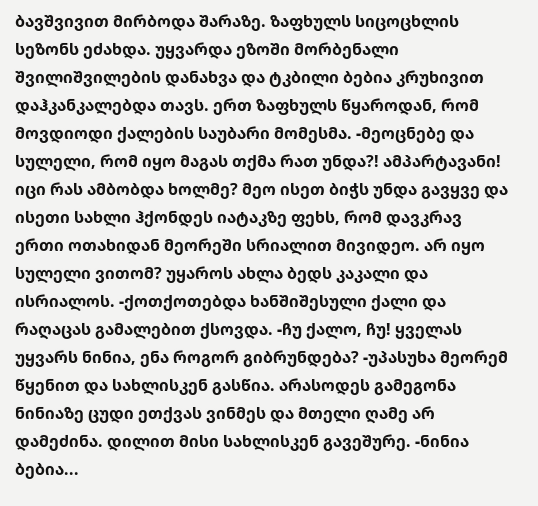ბავშვივით მირბოდა შარაზე. ზაფხულს სიცოცხლის სეზონს ეძახდა. უყვარდა ეზოში მორბენალი შვილიშვილების დანახვა და ტკბილი ბებია კრუხივით დაჰკანკალებდა თავს. ერთ ზაფხულს წყაროდან, რომ მოვდიოდი ქალების საუბარი მომესმა. -მეოცნებე და სულელი, რომ იყო მაგას თქმა რათ უნდა?! ამპარტავანი! იცი რას ამბობდა ხოლმე? მეო ისეთ ბიჭს უნდა გავყვე და ისეთი სახლი ჰქონდეს იატაკზე ფეხს, რომ დავკრავ ერთი ოთახიდან მეორეში სრიალით მივიდეო. არ იყო სულელი ვითომ? უყაროს ახლა ბედს კაკალი და ისრიალოს. -ქოთქოთებდა ხანშიშესული ქალი და რაღაცას გამალებით ქსოვდა. -ჩუ ქალო, ჩუ! ყველას უყვარს ნინია, ენა როგორ გიბრუნდება? -უპასუხა მეორემ წყენით და სახლისკენ გასწია. არასოდეს გამეგონა ნინიაზე ცუდი ეთქვას ვინმეს და მთელი ღამე არ დამეძინა. დილით მისი სახლისკენ გავეშურე. -ნინია ბებია...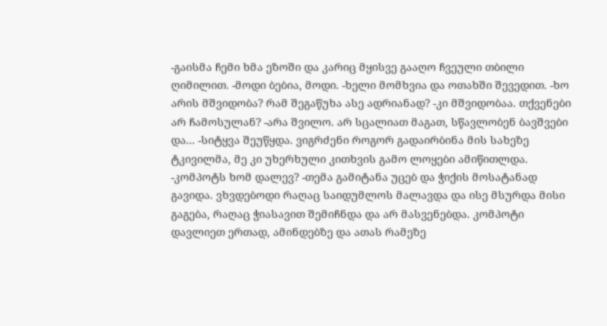-გაისმა ჩემი ხმა ეზოში და კარიც მყისვე გააღო ჩვეული თბილი ღიმილით. -მოდი ბებია, მოდი. -ხელი მომხვია და ოთახში შევედით. -ხო არის მშვიდობა? რამ შეგაწუხა ასე ადრიანად? -კი მშვიდობაა. თქვენები არ ჩამოსულან? -არა შვილო. არ სცალიათ მაგათ, სწავლობენ ბავშვები და... -სიტყვა შეუწყდა. ვიგრძენი როგორ გადაირბინა მის სახეზე ტკივილმა, მე კი უხერხული კითხვის გამო ლოყები ამიწითლდა. -კომპოტს ხომ დალევ? -თემა გამიტანა უცებ და ჭიქის მოსატანად გავიდა. ვხვდებოდი რაღაც საიდუმლოს მალავდა და ისე მსურდა მისი გაგება, რაღაც ჭიასავით შემიჩნდა და არ მასვენებდა. კომპოტი დავლიეთ ერთად, ამინდებზე და ათას რამეზე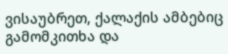ვისაუბრეთ, ქალაქის ამბებიც გამომკითხა და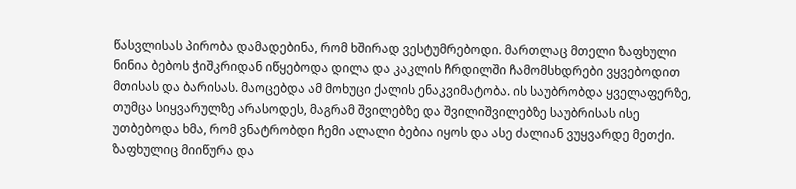წასვლისას პირობა დამადებინა, რომ ხშირად ვესტუმრებოდი. მართლაც მთელი ზაფხული ნინია ბებოს ჭიშკრიდან იწყებოდა დილა და კაკლის ჩრდილში ჩამომსხდრები ვყვებოდით მთისას და ბარისას. მაოცებდა ამ მოხუცი ქალის ენაკვიმატობა. ის საუბრობდა ყველაფერზე, თუმცა სიყვარულზე არასოდეს, მაგრამ შვილებზე და შვილიშვილებზე საუბრისას ისე უთბებოდა ხმა, რომ ვნატრობდი ჩემი ალალი ბებია იყოს და ასე ძალიან ვუყვარდე მეთქი. ზაფხულიც მიიწურა და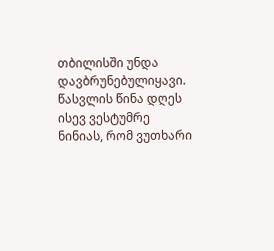თბილისში უნდა დავბრუნებულიყავი. წასვლის წინა დღეს ისევ ვესტუმრე ნინიას, რომ ვუთხარი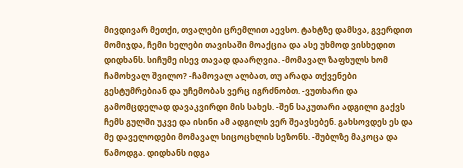მივდივარ მეთქი, თვალები ცრემლით აევსო. ტახტზე დამსვა, გვერდით მომიჯდა, ჩემი ხელები თავისაში მოაქცია და ასე უხმოდ ვისხედით დიდხანს. სიჩუმე ისევ თავად დაარღვია. -მომავალ ზაფხულს ხომ ჩამოხვალ შვილო? -ჩამოვალ ალბათ, თუ არადა თქვენები გესტუმრებიან და უჩემობას ვერც იგრძნობთ. -ვუთხარი და გამომცდელად დავაკვირდი მის სახეს. -შენ საკუთარი ადგილი გაქვს ჩემს გულში უკვე და ისინი ამ ადგილს ვერ შეავსებენ. გახსოვდეს ეს და მე დაველოდები მომავალ სიცოცხლის სეზონს. -შუბლზე მაკოცა და წამოდგა. დიდხანს იდგა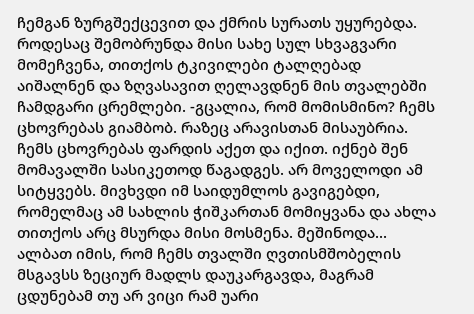ჩემგან ზურგშექცევით და ქმრის სურათს უყურებდა. როდესაც შემობრუნდა მისი სახე სულ სხვაგვარი მომეჩვენა, თითქოს ტკივილები ტალღებად აიშალნენ და ზღვასავით ღელავდნენ მის თვალებში ჩამდგარი ცრემლები. -გცალია, რომ მომისმინო? ჩემს ცხოვრებას გიამბობ. რაზეც არავისთან მისაუბრია. ჩემს ცხოვრებას ფარდის აქეთ და იქით. იქნებ შენ მომავალში სასიკეთოდ წაგადგეს. არ მოველოდი ამ სიტყვებს. მივხვდი იმ საიდუმლოს გავიგებდი, რომელმაც ამ სახლის ჭიშკართან მომიყვანა და ახლა თითქოს არც მსურდა მისი მოსმენა. მეშინოდა... ალბათ იმის, რომ ჩემს თვალში ღვთისმშობელის მსგავსს ზეციურ მადლს დაუკარგავდა, მაგრამ ცდუნებამ თუ არ ვიცი რამ უარი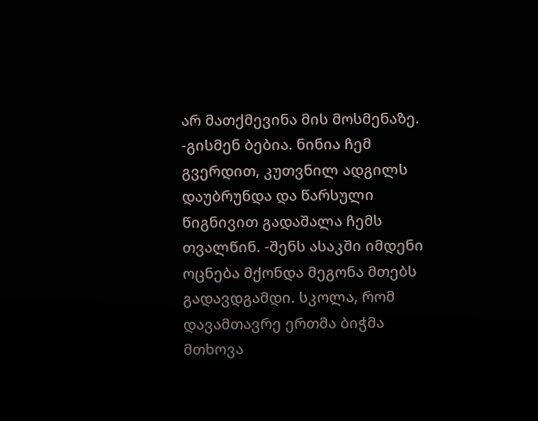არ მათქმევინა მის მოსმენაზე. -გისმენ ბებია. ნინია ჩემ გვერდით, კუთვნილ ადგილს დაუბრუნდა და წარსული წიგნივით გადაშალა ჩემს თვალწინ. -შენს ასაკში იმდენი ოცნება მქონდა მეგონა მთებს გადავდგამდი. სკოლა, რომ დავამთავრე ერთმა ბიჭმა მთხოვა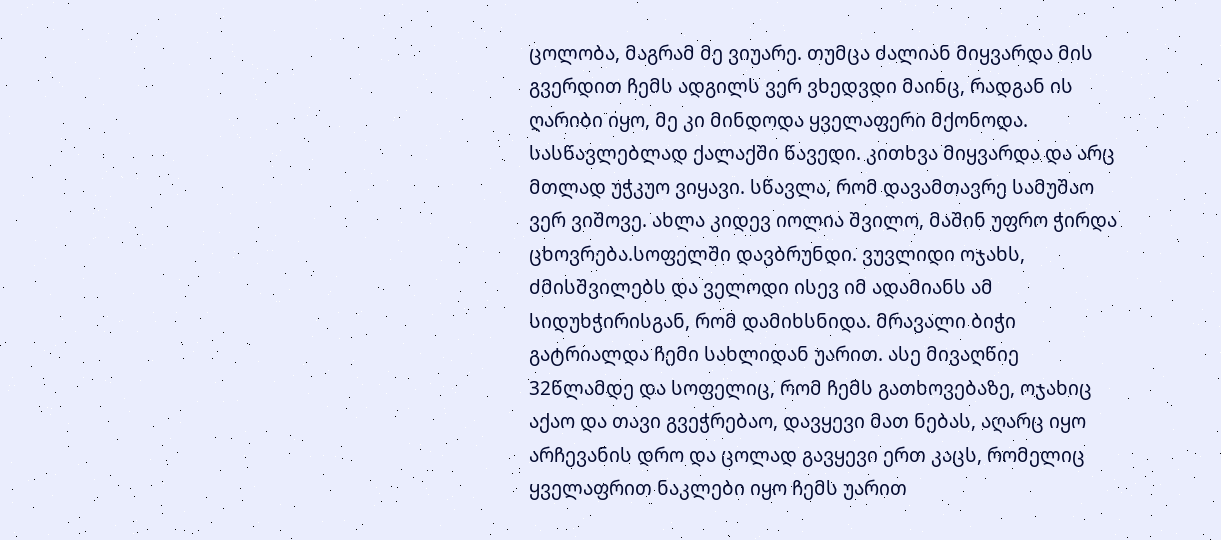ცოლობა, მაგრამ მე ვიუარე. თუმცა ძალიან მიყვარდა მის გვერდით ჩემს ადგილს ვერ ვხედვდი მაინც, რადგან ის ღარიბი იყო, მე კი მინდოდა ყველაფერი მქონოდა. სასწავლებლად ქალაქში წავედი. კითხვა მიყვარდა და არც მთლად უჭკუო ვიყავი. სწავლა, რომ დავამთავრე სამუშაო ვერ ვიშოვე. ახლა კიდევ იოლია შვილო, მაშინ უფრო ჭირდა ცხოვრება.სოფელში დავბრუნდი. ვუვლიდი ოჯახს, ძმისშვილებს და ველოდი ისევ იმ ადამიანს ამ სიდუხჭირისგან, რომ დამიხსნიდა. მრავალი ბიჭი გატრიალდა ჩემი სახლიდან უარით. ასე მივაღწიე 32წლამდე და სოფელიც, რომ ჩემს გათხოვებაზე, ოჯახიც აქაო და თავი გვეჭრებაო, დავყევი მათ ნებას, აღარც იყო არჩევანის დრო და ცოლად გავყევი ერთ კაცს, რომელიც ყველაფრით ნაკლები იყო ჩემს უარით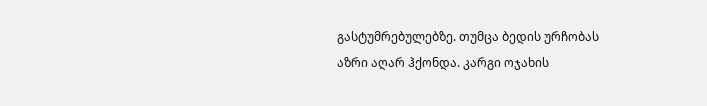გასტუმრებულებზე. თუმცა ბედის ურჩობას აზრი აღარ ჰქონდა. კარგი ოჯახის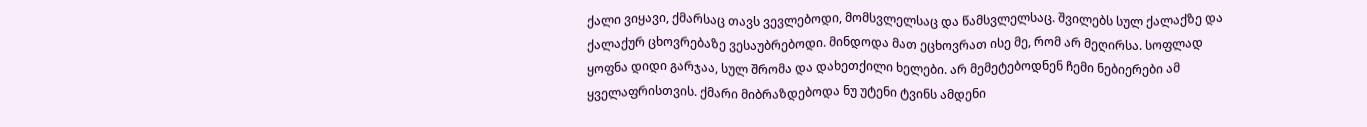ქალი ვიყავი, ქმარსაც თავს ვევლებოდი, მომსვლელსაც და წამსვლელსაც. შვილებს სულ ქალაქზე და ქალაქურ ცხოვრებაზე ვესაუბრებოდი. მინდოდა მათ ეცხოვრათ ისე მე, რომ არ მეღირსა. სოფლად ყოფნა დიდი გარჯაა, სულ შრომა და დახეთქილი ხელები. არ მემეტებოდნენ ჩემი ნებიერები ამ ყველაფრისთვის. ქმარი მიბრაზდებოდა ნუ უტენი ტვინს ამდენი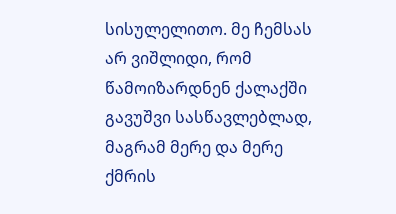სისულელითო. მე ჩემსას არ ვიშლიდი, რომ წამოიზარდნენ ქალაქში გავუშვი სასწავლებლად, მაგრამ მერე და მერე ქმრის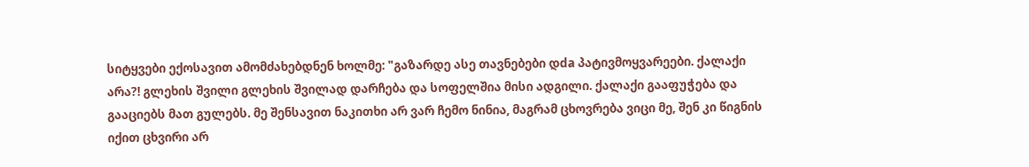სიტყვები ექოსავით ამომძახებდნენ ხოლმე: "გაზარდე ასე თავნებები დda პატივმოყვარეები. ქალაქი არა?! გლეხის შვილი გლეხის შვილად დარჩება და სოფელშია მისი ადგილი. ქალაქი გააფუჭება და გააციებს მათ გულებს. მე შენსავით ნაკითხი არ ვარ ჩემო ნინია, მაგრამ ცხოვრება ვიცი მე, შენ კი წიგნის იქით ცხვირი არ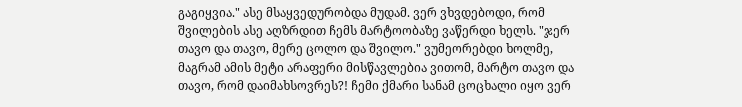გაგიყვია." ასე მსაყვედურობდა მუდამ. ვერ ვხვდებოდი, რომ შვილების ასე აღზრდით ჩემს მარტოობაზე ვაწერდი ხელს. "ჯერ თავო და თავო, მერე ცოლო და შვილო." ვუმეორებდი ხოლმე, მაგრამ ამის მეტი არაფერი მისწავლებია ვითომ, მარტო თავო და თავო, რომ დაიმახსოვრეს?! ჩემი ქმარი სანამ ცოცხალი იყო ვერ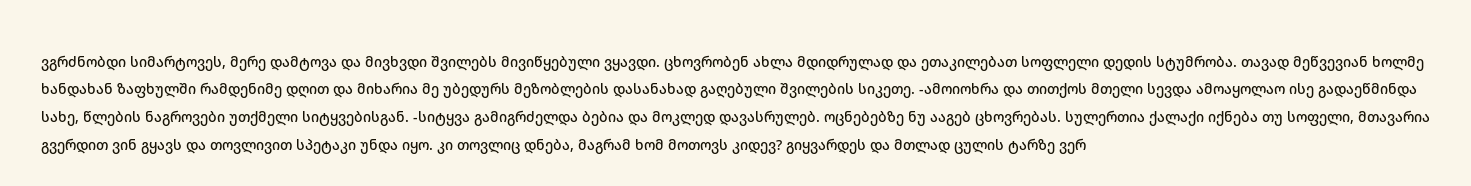ვგრძნობდი სიმარტოვეს, მერე დამტოვა და მივხვდი შვილებს მივიწყებული ვყავდი. ცხოვრობენ ახლა მდიდრულად და ეთაკილებათ სოფლელი დედის სტუმრობა. თავად მეწვევიან ხოლმე ხანდახან ზაფხულში რამდენიმე დღით და მიხარია მე უბედურს მეზობლების დასანახად გაღებული შვილების სიკეთე. -ამოიოხრა და თითქოს მთელი სევდა ამოაყოლაო ისე გადაეწმინდა სახე, წლების ნაგროვები უთქმელი სიტყვებისგან. -სიტყვა გამიგრძელდა ბებია და მოკლედ დავასრულებ. ოცნებებზე ნუ ააგებ ცხოვრებას. სულერთია ქალაქი იქნება თუ სოფელი, მთავარია გვერდით ვინ გყავს და თოვლივით სპეტაკი უნდა იყო. კი თოვლიც დნება, მაგრამ ხომ მოთოვს კიდევ? გიყვარდეს და მთლად ცულის ტარზე ვერ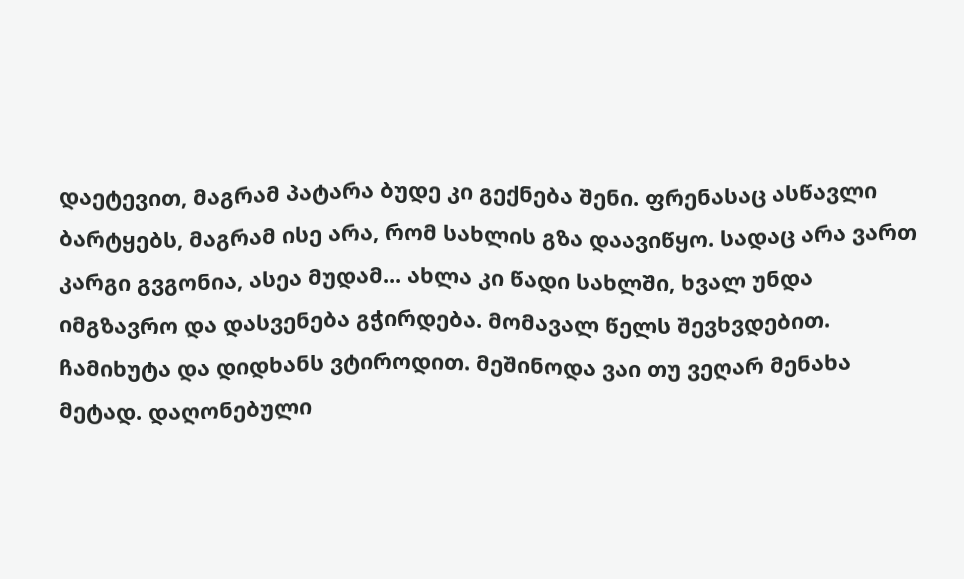დაეტევით, მაგრამ პატარა ბუდე კი გექნება შენი. ფრენასაც ასწავლი ბარტყებს, მაგრამ ისე არა, რომ სახლის გზა დაავიწყო. სადაც არა ვართ კარგი გვგონია, ასეა მუდამ... ახლა კი წადი სახლში, ხვალ უნდა იმგზავრო და დასვენება გჭირდება. მომავალ წელს შევხვდებით. ჩამიხუტა და დიდხანს ვტიროდით. მეშინოდა ვაი თუ ვეღარ მენახა მეტად. დაღონებული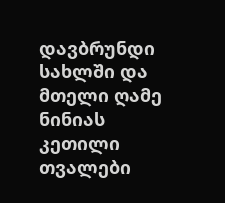დავბრუნდი სახლში და მთელი ღამე ნინიას კეთილი თვალები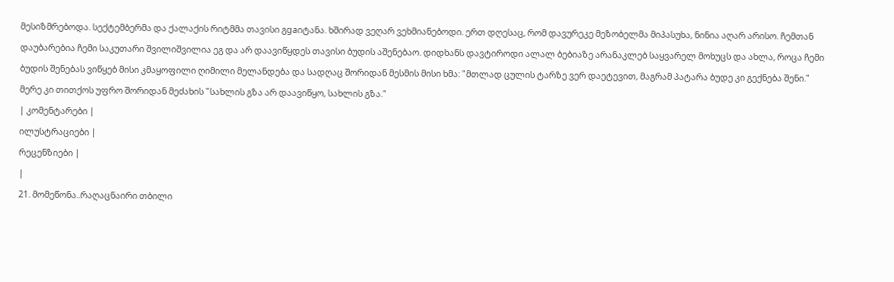მესიზმრებოდა. სექტემბერმა და ქალაქის რიტმმა თავისი გgaიტანა. ხშირად ვეღარ ვეხმიანებოდი. ერთ დღესაც, რომ დავურეკე მეზობელმა მიპასუხა, ნინია აღარ არისო. ჩემთან დაუბარებია ჩემი საკუთარი შვილიშვილია ეგ და არ დაავიწყდეს თავისი ბუდის აშენებაო. დიდხანს დავტიროდი ალალ ბებიაზე არანაკლებ საყვარელ მოხუცს და ახლა, როცა ჩემი ბუდის შენებას ვიწყებ მისი კმაყოფილი ღიმილი მელანდება და სადღაც შორიდან მესმის მისი ხმა: "მთლად ცულის ტარზე ვერ დაეტევით, მაგრამ პატარა ბუდე კი გექნება შენი." მერე კი თითქოს უფრო შორიდან მეძახის "სახლის გზა არ დაავიწყო, სახლის გზა."
| კომენტარები |
ილუსტრაციები |
რეცენზიები |
|
21. მომეწონა..რაღაცნაირი თბილი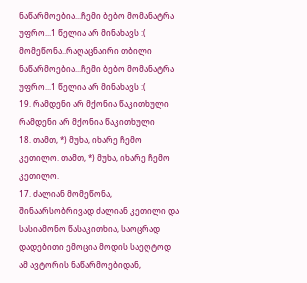ნაწარმოებია...ჩემი ბებო მომანატრა უფრო...1 წელია არ მინახავს :(
მომეწონა..რაღაცნაირი თბილი ნაწარმოებია...ჩემი ბებო მომანატრა უფრო...1 წელია არ მინახავს :(
19. რამდენი არ მქონია წაკითხული რამდენი არ მქონია წაკითხული
18. თამთ, *) მუხა, იხარე ჩემო კეთილო. თამთ, *) მუხა, იხარე ჩემო კეთილო.
17. ძალიან მომეწონა, შინაარსობრივად ძალიან კეთილი და სასიამონო წასაკითხია, საოცრად დადებითი ემოცია მოდის საეღტოდ ამ ავტორის ნაწარმოებიდან,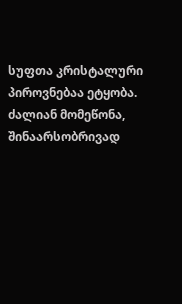სუფთა კრისტალური პიროვნებაა ეტყობა. ძალიან მომეწონა, შინაარსობრივად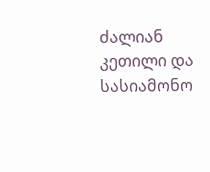ძალიან კეთილი და სასიამონო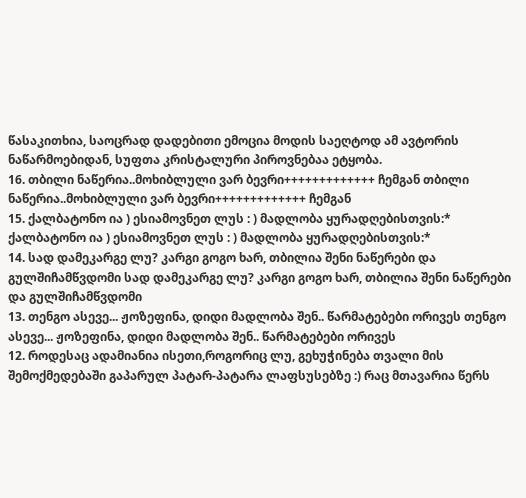წასაკითხია, საოცრად დადებითი ემოცია მოდის საეღტოდ ამ ავტორის ნაწარმოებიდან, სუფთა კრისტალური პიროვნებაა ეტყობა.
16. თბილი ნაწერია..მოხიბლული ვარ ბევრი+++++++++++++ ჩემგან თბილი ნაწერია..მოხიბლული ვარ ბევრი+++++++++++++ ჩემგან
15. ქალბატონო ია ) ესიამოვნეთ ლუს : ) მადლობა ყურადღებისთვის:* ქალბატონო ია ) ესიამოვნეთ ლუს : ) მადლობა ყურადღებისთვის:*
14. სად დამეკარგე ლუ? კარგი გოგო ხარ, თბილია შენი ნაწერები და გულშიჩამწვდომი სად დამეკარგე ლუ? კარგი გოგო ხარ, თბილია შენი ნაწერები და გულშიჩამწვდომი
13. თენგო ასევე... ჟოზეფინა, დიდი მადლობა შენ.. წარმატებები ორივეს თენგო ასევე... ჟოზეფინა, დიდი მადლობა შენ.. წარმატებები ორივეს
12. როდესაც ადამიანია ისეთი,როგორიც ლუ, გეხუჭინება თვალი მის შემოქმედებაში გაპარულ პატარ-პატარა ლაფსუსებზე :) რაც მთავარია წერს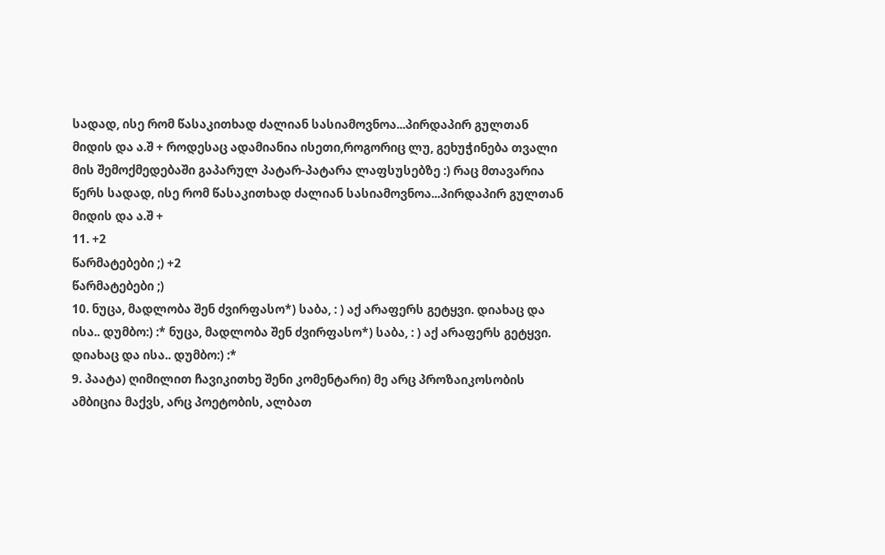სადად, ისე რომ წასაკითხად ძალიან სასიამოვნოა...პირდაპირ გულთან მიდის და ა.შ + როდესაც ადამიანია ისეთი,როგორიც ლუ, გეხუჭინება თვალი მის შემოქმედებაში გაპარულ პატარ-პატარა ლაფსუსებზე :) რაც მთავარია წერს სადად, ისე რომ წასაკითხად ძალიან სასიამოვნოა...პირდაპირ გულთან მიდის და ა.შ +
11. +2
წარმატებები ;) +2
წარმატებები ;)
10. ნუცა, მადლობა შენ ძვირფასო*) საბა, : ) აქ არაფერს გეტყვი. დიახაც და ისა.. დუმბო:) :* ნუცა, მადლობა შენ ძვირფასო*) საბა, : ) აქ არაფერს გეტყვი. დიახაც და ისა.. დუმბო:) :*
9. პაატა) ღიმილით ჩავიკითხე შენი კომენტარი) მე არც პროზაიკოსობის ამბიცია მაქვს, არც პოეტობის, ალბათ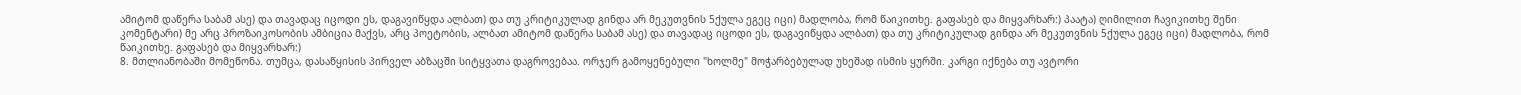ამიტომ დაწერა საბამ ასე) და თავადაც იცოდი ეს, დაგავიწყდა ალბათ) და თუ კრიტიკულად გინდა არ მეკუთვნის 5ქულა ეგეც იცი) მადლობა, რომ წაიკითხე. გაფასებ და მიყვარხარ:) პაატა) ღიმილით ჩავიკითხე შენი კომენტარი) მე არც პროზაიკოსობის ამბიცია მაქვს, არც პოეტობის, ალბათ ამიტომ დაწერა საბამ ასე) და თავადაც იცოდი ეს, დაგავიწყდა ალბათ) და თუ კრიტიკულად გინდა არ მეკუთვნის 5ქულა ეგეც იცი) მადლობა, რომ წაიკითხე. გაფასებ და მიყვარხარ:)
8. მთლიანობაში მომეწონა. თუმცა, დასაწყისის პირველ აბზაცში სიტყვათა დაგროვებაა. ორჯერ გამოყენებული "ხოლმე" მოჭარბებულად უხეშად ისმის ყურში. კარგი იქნება თუ ავტორი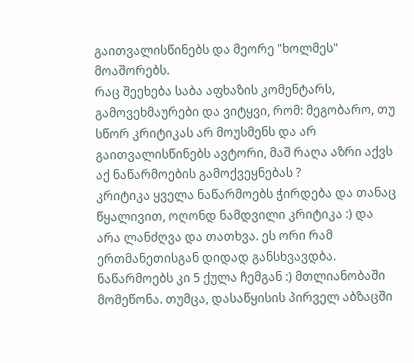გაითვალისწინებს და მეორე "ხოლმეს" მოაშორებს.
რაც შეეხება საბა აფხაზის კომენტარს, გამოვეხმაურები და ვიტყვი, რომ: მეგობარო, თუ სწორ კრიტიკას არ მოუსმენს და არ გაითვალისწინებს ავტორი, მაშ რაღა აზრი აქვს აქ ნაწარმოების გამოქვეყნებას ?
კრიტიკა ყველა ნაწარმოებს ჭირდება და თანაც წყალივით, ოღონდ ნამდვილი კრიტიკა :) და არა ლანძღვა და თათხვა. ეს ორი რამ ერთმანეთისგან დიდად განსხვავდბა.
ნაწარმოებს კი 5 ქულა ჩემგან :) მთლიანობაში მომეწონა. თუმცა, დასაწყისის პირველ აბზაცში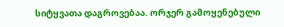სიტყვათა დაგროვებაა. ორჯერ გამოყენებული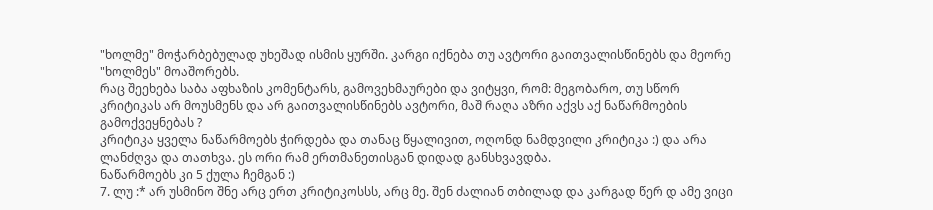"ხოლმე" მოჭარბებულად უხეშად ისმის ყურში. კარგი იქნება თუ ავტორი გაითვალისწინებს და მეორე "ხოლმეს" მოაშორებს.
რაც შეეხება საბა აფხაზის კომენტარს, გამოვეხმაურები და ვიტყვი, რომ: მეგობარო, თუ სწორ კრიტიკას არ მოუსმენს და არ გაითვალისწინებს ავტორი, მაშ რაღა აზრი აქვს აქ ნაწარმოების გამოქვეყნებას ?
კრიტიკა ყველა ნაწარმოებს ჭირდება და თანაც წყალივით, ოღონდ ნამდვილი კრიტიკა :) და არა ლანძღვა და თათხვა. ეს ორი რამ ერთმანეთისგან დიდად განსხვავდბა.
ნაწარმოებს კი 5 ქულა ჩემგან :)
7. ლუ :* არ უსმინო შნე არც ერთ კრიტიკოსსს, არც მე. შენ ძალიან თბილად და კარგად წერ დ ამე ვიცი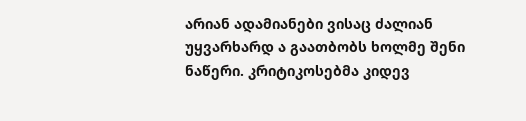არიან ადამიანები ვისაც ძალიან უყვარხარდ ა გაათბობს ხოლმე შენი ნაწერი. კრიტიკოსებმა კიდევ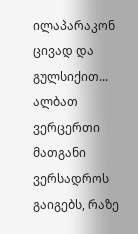ილაპარაკონ ცივად და გულსიქით... ალბათ ვერცერთი მათგანი ვერსადროს გაიგებს, რაზე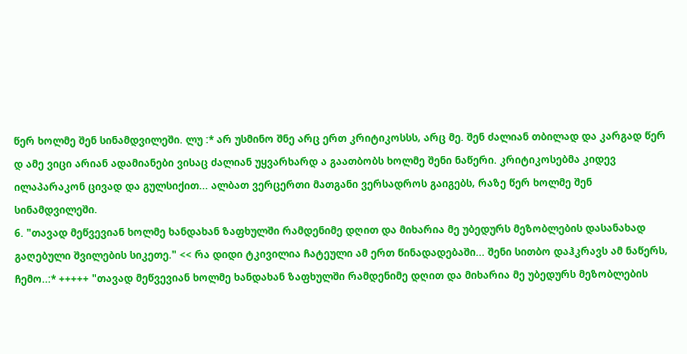წერ ხოლმე შენ სინამდვილეში. ლუ :* არ უსმინო შნე არც ერთ კრიტიკოსსს, არც მე. შენ ძალიან თბილად და კარგად წერ დ ამე ვიცი არიან ადამიანები ვისაც ძალიან უყვარხარდ ა გაათბობს ხოლმე შენი ნაწერი. კრიტიკოსებმა კიდევ ილაპარაკონ ცივად და გულსიქით... ალბათ ვერცერთი მათგანი ვერსადროს გაიგებს, რაზე წერ ხოლმე შენ სინამდვილეში.
6. "თავად მეწვევიან ხოლმე ხანდახან ზაფხულში რამდენიმე დღით და მიხარია მე უბედურს მეზობლების დასანახად გაღებული შვილების სიკეთე." << რა დიდი ტკივილია ჩატეული ამ ერთ წინადადებაში... შენი სითბო დაჰკრავს ამ ნაწერს, ჩემო..:* +++++ "თავად მეწვევიან ხოლმე ხანდახან ზაფხულში რამდენიმე დღით და მიხარია მე უბედურს მეზობლების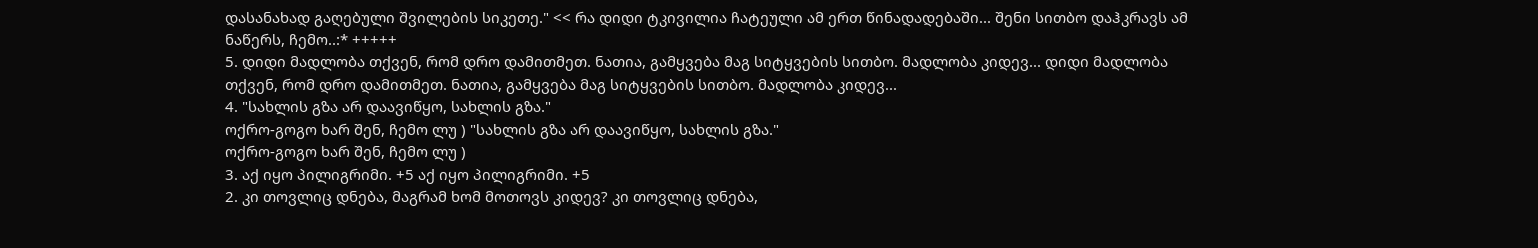დასანახად გაღებული შვილების სიკეთე." << რა დიდი ტკივილია ჩატეული ამ ერთ წინადადებაში... შენი სითბო დაჰკრავს ამ ნაწერს, ჩემო..:* +++++
5. დიდი მადლობა თქვენ, რომ დრო დამითმეთ. ნათია, გამყვება მაგ სიტყვების სითბო. მადლობა კიდევ... დიდი მადლობა თქვენ, რომ დრო დამითმეთ. ნათია, გამყვება მაგ სიტყვების სითბო. მადლობა კიდევ...
4. "სახლის გზა არ დაავიწყო, სახლის გზა."
ოქრო-გოგო ხარ შენ, ჩემო ლუ ) "სახლის გზა არ დაავიწყო, სახლის გზა."
ოქრო-გოგო ხარ შენ, ჩემო ლუ )
3. აქ იყო პილიგრიმი. +5 აქ იყო პილიგრიმი. +5
2. კი თოვლიც დნება, მაგრამ ხომ მოთოვს კიდევ? კი თოვლიც დნება,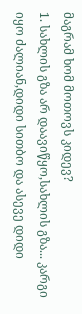მაგრამ ხომ მოთოვს კიდევ?
1. სახლის გზა არ დაავიწყო,სახლის გზა... კარგი იყო ძალიან,დიდი სითბო და ასევე დიდი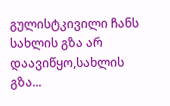გულისტკივილი ჩანს სახლის გზა არ დაავიწყო,სახლის გზა...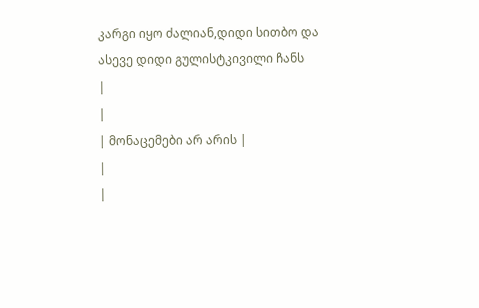კარგი იყო ძალიან,დიდი სითბო და ასევე დიდი გულისტკივილი ჩანს
|
|
| მონაცემები არ არის |
|
|